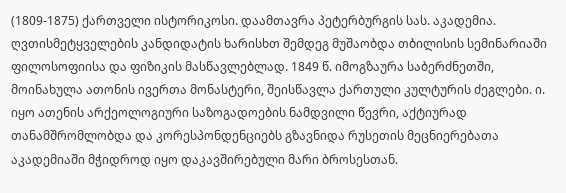(1809-1875) ქართველი ისტორიკოსი. დაამთავრა პეტერბურგის სას. აკადემია. ღვთისმეტყველების კანდიდატის ხარისხთ შემდეგ მუშაობდა თბილისის სემინარიაში ფილოსოფიისა და ფიზიკის მასწავლებლად. 1849 წ. იმოგზაურა საბერძნეთში, მოინახულა ათონის ივერთა მონასტერი, შეისწავლა ქართული კულტურის ძეგლები. ი. იყო ათენის არქეოლოგიური საზოგადოების ნამდვილი წევრი, აქტიურად თანამშრომლობდა და კორესპონდენციებს გზავნიდა რუსეთის მეცნიერებათა აკადემიაში მჭიდროდ იყო დაკავშირებული მარი ბროსესთან.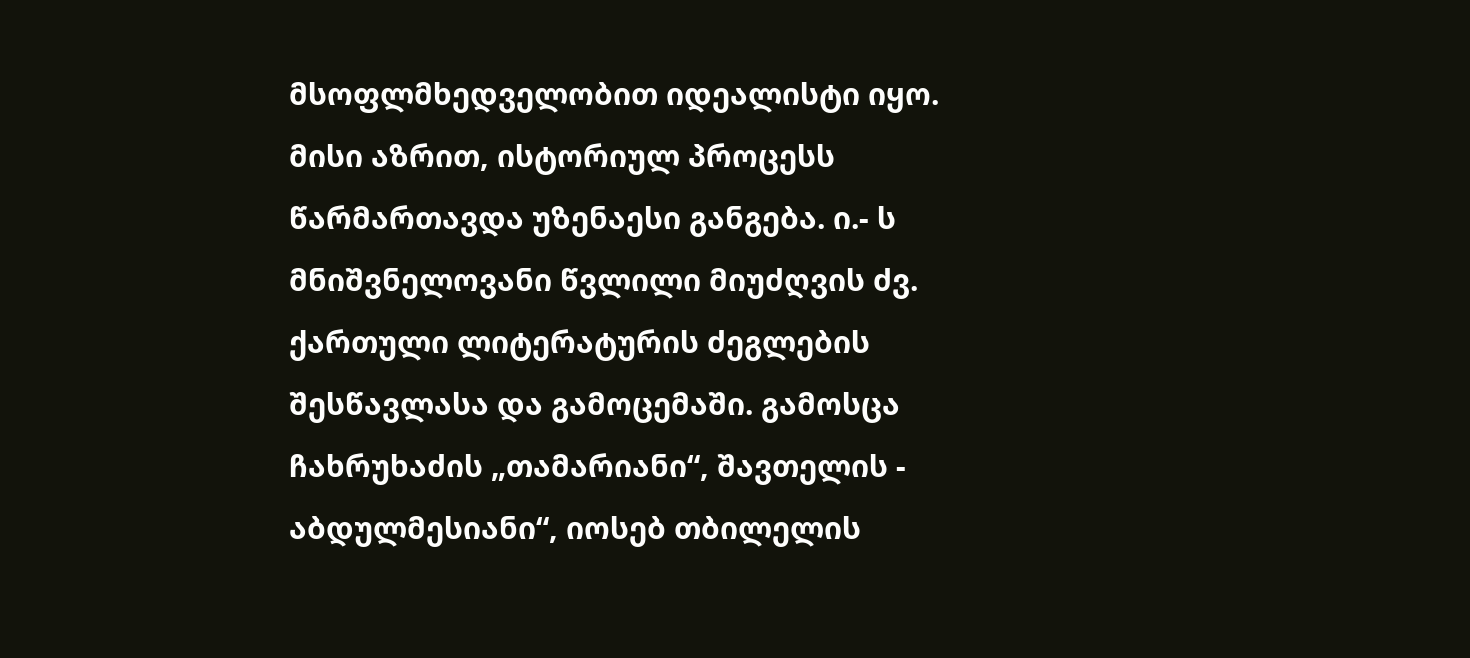მსოფლმხედველობით იდეალისტი იყო. მისი აზრით, ისტორიულ პროცესს წარმართავდა უზენაესი განგება. ი.- ს მნიშვნელოვანი წვლილი მიუძღვის ძვ. ქართული ლიტერატურის ძეგლების შესწავლასა და გამოცემაში. გამოსცა ჩახრუხაძის „თამარიანი“, შავთელის - აბდულმესიანი“, იოსებ თბილელის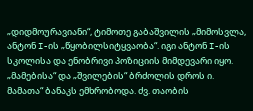„დიდმოურავიანი“, ტიმოთე გაბაშვილის „მიმოსვლა, ანტონ I-ის „წყობილსიტყვაობა“. იგი ანტონ I-ის სკოლისა და ენობრივი პოზიციის მიმდევარი იყო. „მამებისა“ და „შვილების“ ბრძოლის დროს ი. მამათა“ ბანაკს ემხრობოდა. ძვ. თაობის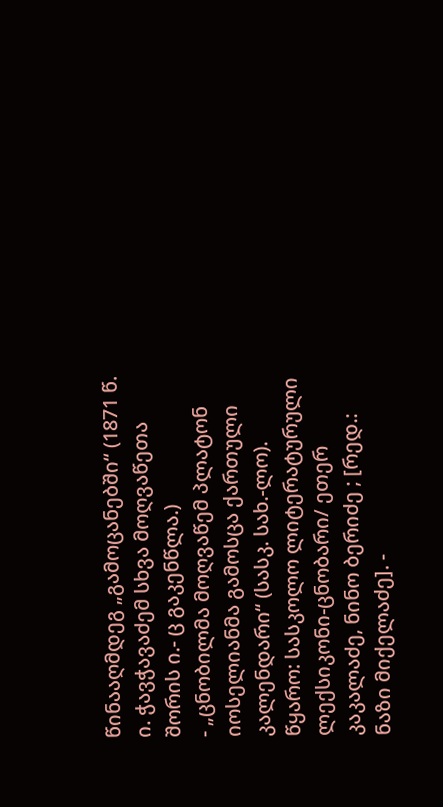წინააღმდეგ „გამოცანებში“ (1871 წ. ი. ჭავჭავაძემ სხვა მოღვაწეთა შორის ი.- ც გაკენწლა.)
- „ცნობილმა მოღვაწემ პლატონ იოსელიანმა გამოსცა ქართული კალენდარი“ (სასკ. სახ.-ლო).
წყარო: სასკოლო ლიტერატურული ლექსიკონი-ცნობარი/ ეთერ კაკალაძე, ნინო ბერიძე ; [რედ.: ნაზი მიქელაძე]. -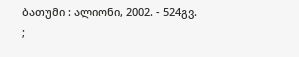ბათუმი : ალიონი, 2002. - 524გვ. ;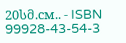20სმ.см.. - ISBN 99928-43-54-3